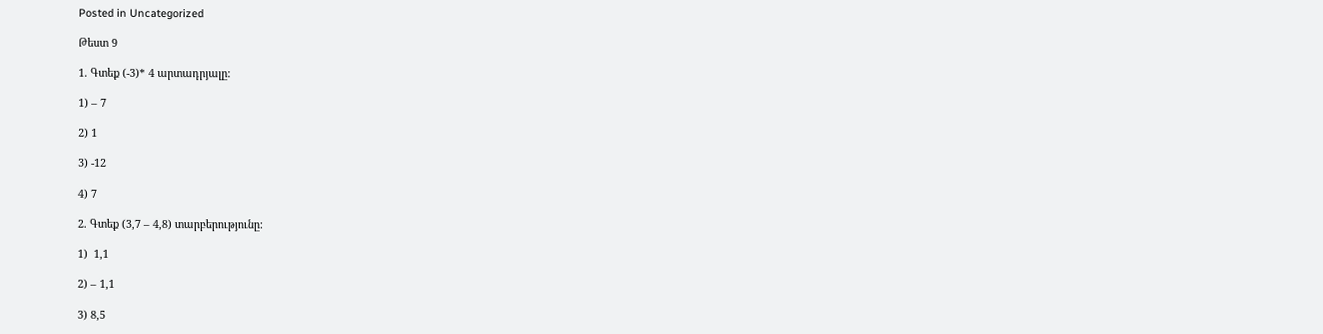Posted in Uncategorized

Թեստ 9

1. Գտեք (-3)* 4 արտադրյալը:

1) – 7

2) 1

3) -12

4) 7

2. Գտեք (3,7 – 4,8) տարբերությունը:

1)  1,1

2) – 1,1

3) 8,5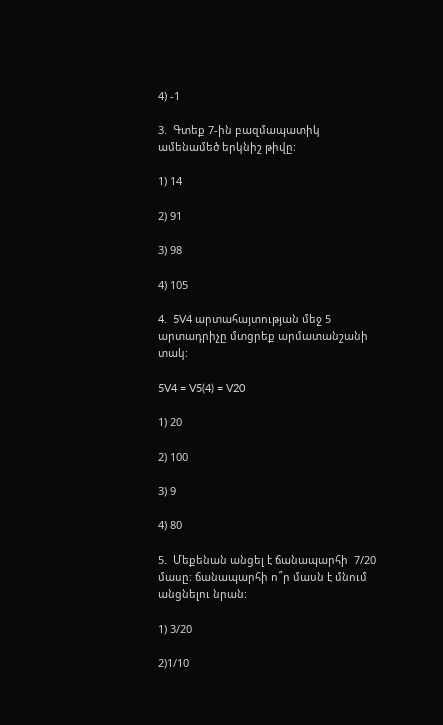4) -1

3.  Գտեք 7-ին բազմապատիկ ամենամեծ երկնիշ թիվը:

1) 14

2) 91

3) 98

4) 105

4.  5V4 արտահայտության մեջ 5 արտադրիչը մտցրեք արմատանշանի տակ:

5V4 = V5(4) = V20

1) 20

2) 100

3) 9

4) 80

5.  Մեքենան անցել է ճանապարհի  7/20 մասը: ճանապարհի ո՞ր մասն է մնում անցնելու նրան:

1) 3/20

2)1/10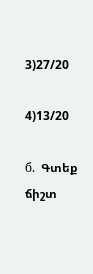3)27/20

4)13/20

б.  Գտեք ճիշտ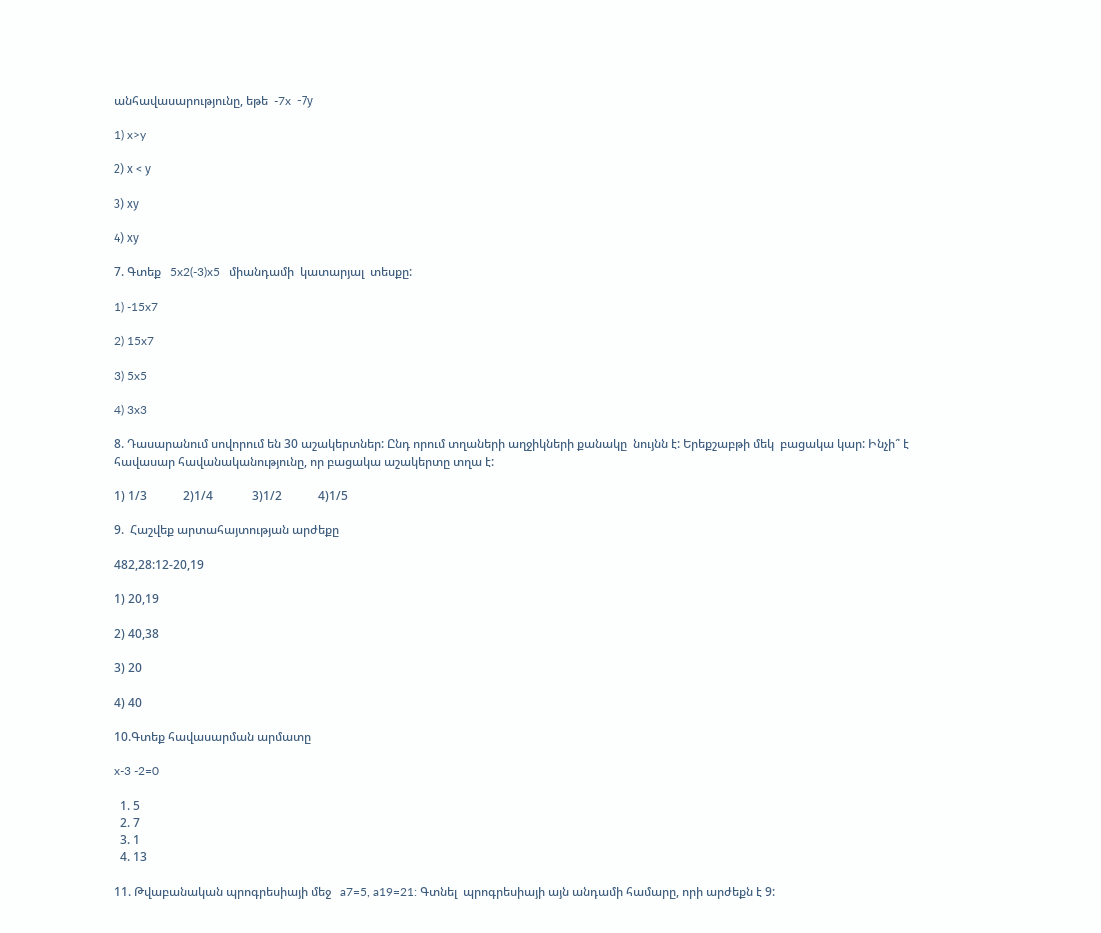անհավասարությունը, եթե  -7x  -7у

1) x>y

2) х < у

3) ху

4) ху

7. Գտեք   5x2(-3)x5   միանդամի  կատարյալ  տեսքը:

1) -15x7

2) 15x7

3) 5x5

4) 3x3

8. Դասարանում սովորում են 30 աշակերտներ: Ընդ որում տղաների աղջիկների քանակը  նույնն է: Երեքշաբթի մեկ  բացակա կար: Ինչի՞ է հավասար հավանականությունը, որ բացակա աշակերտը տղա է:

1) 1/3            2)1/4             3)1/2            4)1/5

9.  Հաշվեք արտահայտության արժեքը

482,28:12-20,19

1) 20,19

2) 40,38

3) 20

4) 40

10.Գտեք հավասարման արմատը

x-3 -2=0

  1. 5
  2. 7
  3. 1
  4. 13

11. Թվաբանական պրոգրեսիայի մեջ   a7=5, a19=21: Գտնել  պրոգրեսիայի այն անդամի համարը, որի արժեքն է 9: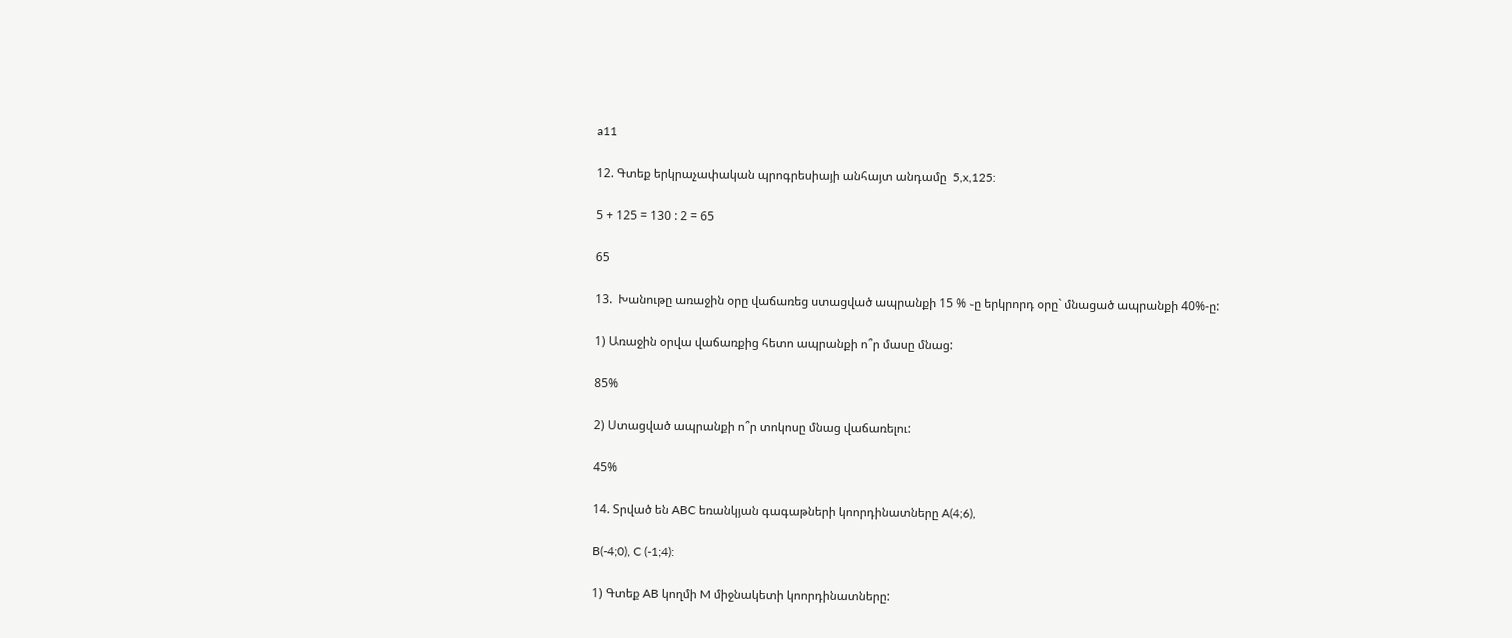a11

12. Գտեք երկրաչափական պրոգրեսիայի անհայտ անդամը  5,x,125:

5 + 125 = 130 : 2 = 65

65

13.  Խանութը առաջին օրը վաճառեց ստացված ապրանքի 15 % ֊ը երկրորդ օրը` մնացած ապրանքի 40%-ը:

1) Առաջին օրվա վաճառքից հետո ապրանքի ո՞ր մասը մնաց:

85%

2) Ստացված ապրանքի ո՞ր տոկոսը մնաց վաճառելու:

45%

14. Տրված են ABC եռանկյան գագաթների կոորդինատները A(4;6),

B(-4;0), C (-1;4):

1) Գտեք AB կողմի M միջնակետի կոորդինատները: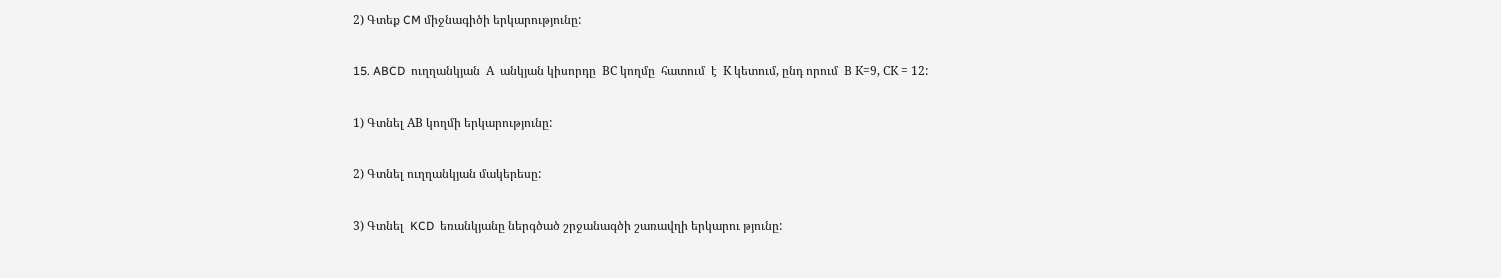2) Գտեք CM միջնագիծի երկարությունը:

15. ABCD  ուղղանկյան  А  անկյան կիսորդը  ВС կողմը  հատում  է  К կետում, ընդ որում  В К=9, СК = 12:

1) Գտնել АВ կողմի երկարությունը:

2) Գտնել ուղղանկյան մակերեսը:

3) Գտնել  KCD  եռանկյանը ներգծած շրջանագծի շառավղի երկարու թյունը: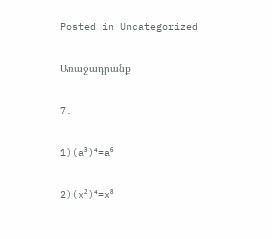Posted in Uncategorized

Առաջադրանք

7.

1)(a³)⁴=a⁶

2)(x²)⁴=x⁸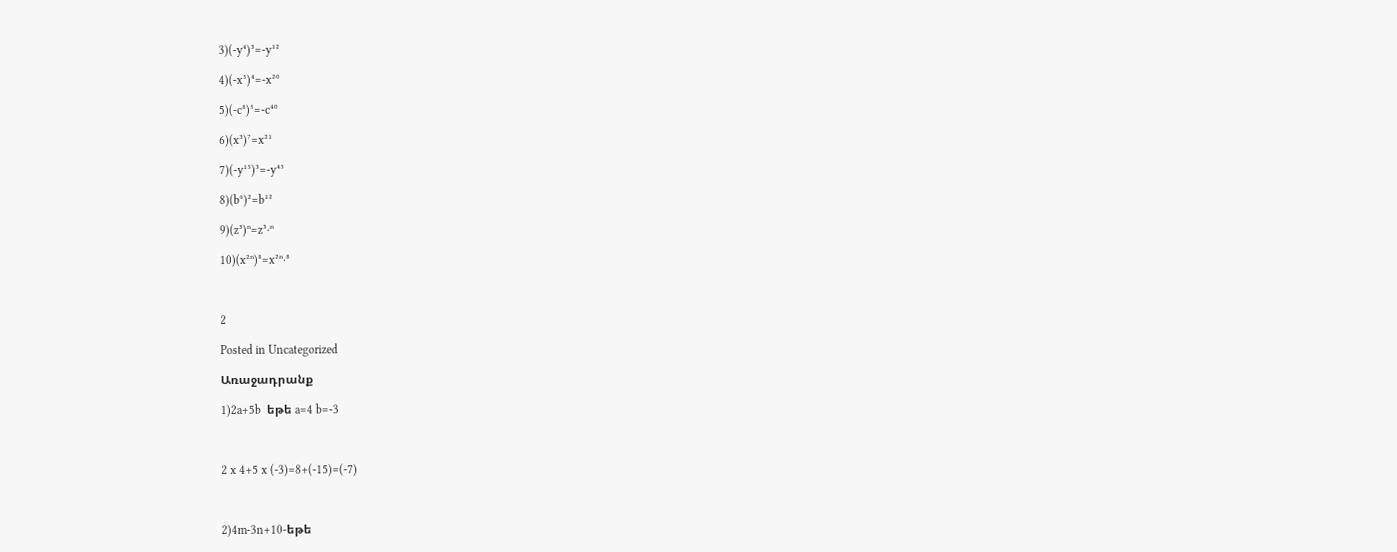3)(-y⁴)³=-y¹²

4)(-x⁵)⁴=-x²⁰

5)(-c⁸)⁵=-c⁴⁰

6)(x³)⁷=x²¹

7)(-y¹⁵)³=-y⁴⁵

8)(b⁶)²=b¹²

9)(z³)ⁿ=z³⋅ⁿ

10)(x²ⁿ)⁸=x²ⁿ⋅⁸



2

Posted in Uncategorized

Առաջադրանք

1)2a+5b  եթե a=4 b=-3



2 x 4+5 x (-3)=8+(-15)=(-7)



2)4m-3n+10-եթե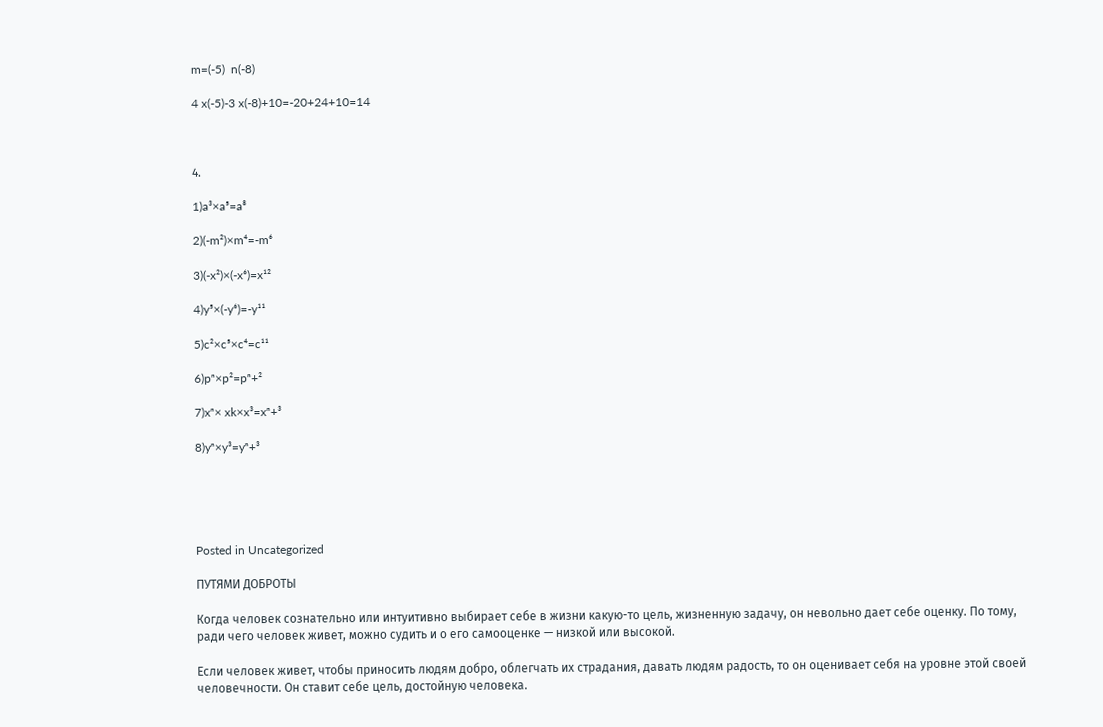m=(-5)  n(-8)

4 x(-5)-3 x(-8)+10=-20+24+10=14



4.

1)a³×a⁵=a⁸

2)(-m²)×m⁴=-m⁶

3)(-x²)×(-x⁶)=x¹²

4)y⁵×(-y⁶)=-y¹¹

5)c²×c⁵×c⁴=c¹¹

6)pⁿ×p²=pⁿ+²

7)xⁿ× xk×x³=xⁿ+³

8)yⁿ×y³=yⁿ+³





Posted in Uncategorized

ПУТЯМИ ДОБРОТЫ

Когда человек сознательно или интуитивно выбирает себе в жизни какую-то цель, жизненную задачу, он невольно дает себе оценку. По тому, ради чего человек живет, можно судить и о его самооценке — низкой или высокой.

Если человек живет, чтобы приносить людям добро, облегчать их страдания, давать людям радость, то он оценивает себя на уровне этой своей человечности. Он ставит себе цель, достойную человека.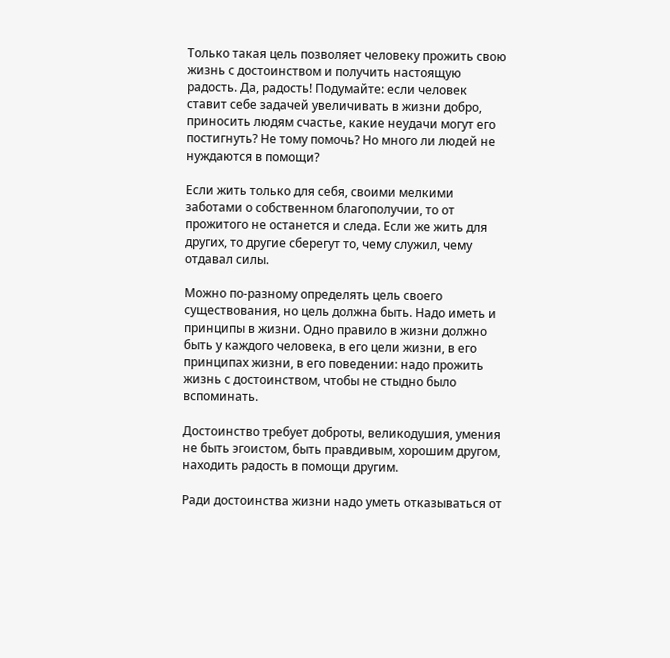Только такая цель позволяет человеку прожить свою жизнь с достоинством и получить настоящую радость. Да, радость! Подумайте: если человек ставит себе задачей увеличивать в жизни добро, приносить людям счастье, какие неудачи могут его постигнуть? Не тому помочь? Но много ли людей не нуждаются в помощи?

Если жить только для себя, своими мелкими заботами о собственном благополучии, то от прожитого не останется и следа. Если же жить для других, то другие сберегут то, чему служил, чему отдавал силы.

Можно по-разному определять цель своего существования, но цель должна быть. Надо иметь и принципы в жизни. Одно правило в жизни должно быть у каждого человека, в его цели жизни, в его принципах жизни, в его поведении: надо прожить жизнь с достоинством, чтобы не стыдно было вспоминать.

Достоинство требует доброты, великодушия, умения не быть эгоистом, быть правдивым, хорошим другом, находить радость в помощи другим.

Ради достоинства жизни надо уметь отказываться от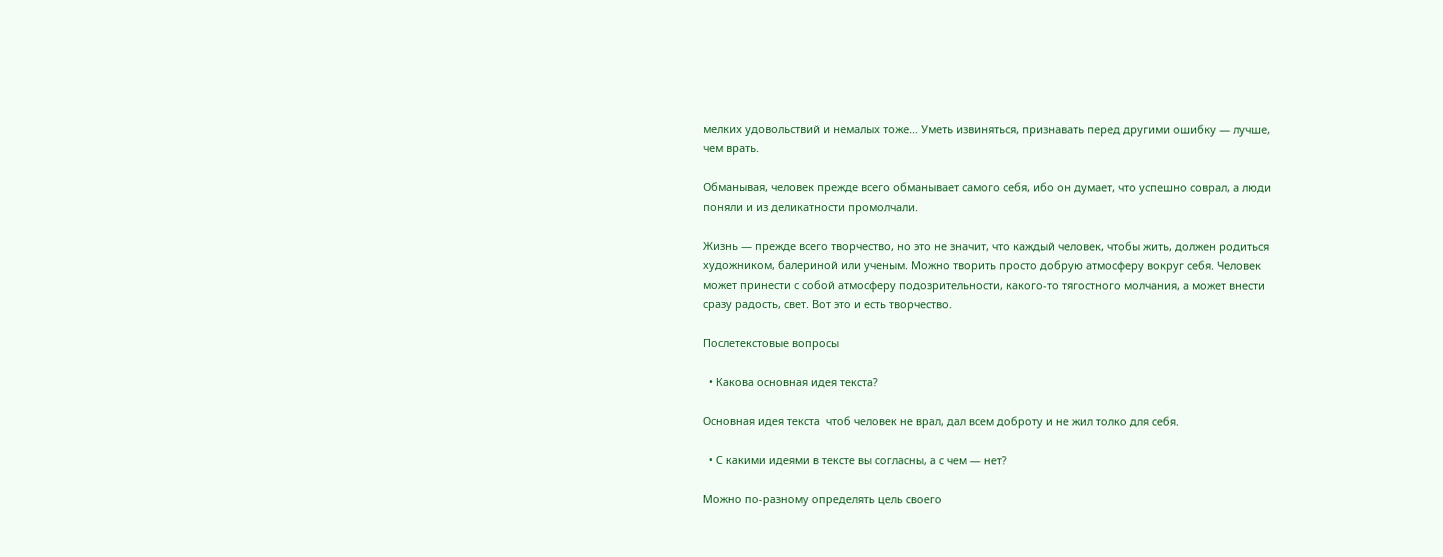мелких удовольствий и немалых тоже… Уметь извиняться, признавать перед другими ошибку — лучше, чем врать.

Обманывая, человек прежде всего обманывает самого себя, ибо он думает, что успешно соврал, а люди поняли и из деликатности промолчали.

Жизнь — прежде всего творчество, но это не значит, что каждый человек, чтобы жить, должен родиться художником, балериной или ученым. Можно творить просто добрую атмосферу вокруг себя. Человек может принести с собой атмосферу подозрительности, какого-то тягостного молчания, а может внести сразу радость, свет. Вот это и есть творчество.

Послетекстовые вопросы

  • Какова основная идея текста?

Основная идея текста  чтоб человек не врал, дал всем доброту и не жил толко для себя.

  • С какими идеями в тексте вы согласны, а с чем — нет?

Можно по-разному определять цель своего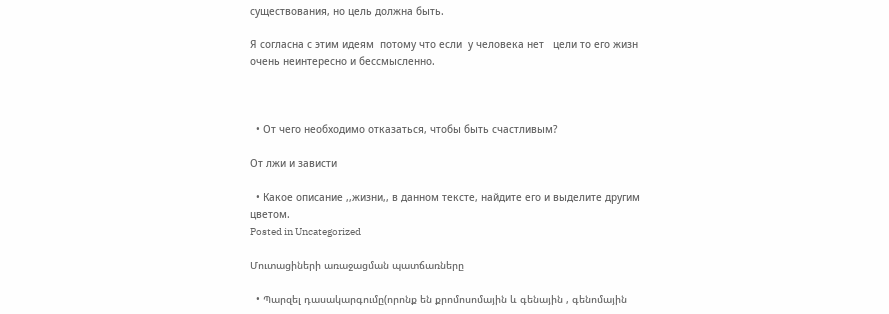существования, но цель должна быть.

Я согласна с этим идеям  потому что если  у человека нет   цели то его жизн  очень неинтересно и бессмысленно.



  • От чего необходимо отказаться, чтобы быть счастливым?

От лжи и зависти

  • Какое описание ,,жизни,, в данном тексте, найдите его и выделите другим цветом.
Posted in Uncategorized

Մուտացիների առաջացման պատճառները

  • Պարզել դասակարգումը(որոնք են քրոմոսոմային և գենային , գենոմային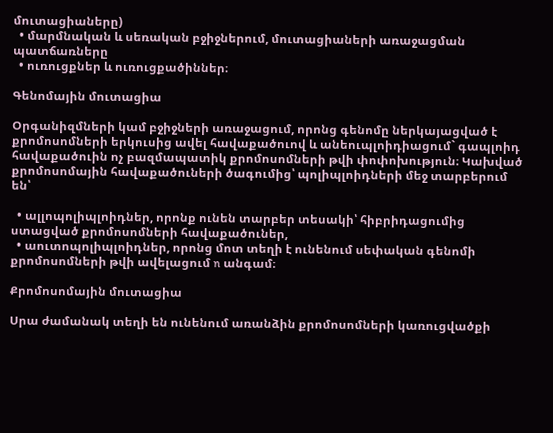մուտացիաները)
  • մարմնական և սեռական բջիջներում, մուտացիաների առաջացման պատճառները
  • ուռուցքներ և ուռուցքածիններ։

Գենոմային մուտացիա

Օրգանիզմների կամ բջիջների առաջացում, որոնց գենոմը ներկայացված է քրոմոսոմների երկուսից ավել հավաքածուով և անեուպլոիդիացում` գապլոիդ հավաքածուին ոչ բազմապատիկ քրոմոսոմների թվի փոփոխություն։ Կախված քրոմոսոմային հավաքածուների ծագումից՝ պոլիպլոիդների մեջ տարբերում են՝

  • ալլոպոլիպլոիդներ, որոնք ունեն տարբեր տեսակի՝ հիբրիդացումից ստացված քրոմոսոմների հավաքածուներ,
  • աուտոպոլիպլոիդներ, որոնց մոտ տեղի է ունենում սեփական գենոմի քրոմոսոմների թվի ավելացում n անգամ։

Քրոմոսոմային մուտացիա

Սրա ժամանակ տեղի են ունենում առանձին քրոմոսոմների կառուցվածքի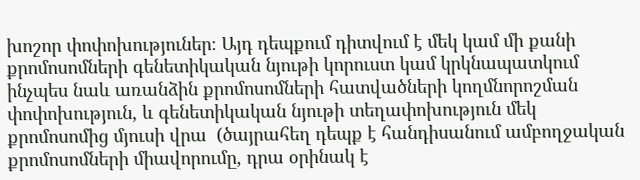խոշոր փոփոխություներ։ Այդ դեպքում դիտվում է մեկ կամ մի քանի քրոմոսոմների գենետիկական նյութի կորուստ կամ կրկնապատկում  ինչպես նաև առանձին քրոմոսոմների հատվածների կողմնորոշման փոփոխություն, և գենետիկական նյութի տեղափոխություն մեկ քրոմոսոմից մյուսի վրա  (ծայրահեղ դեպք է հանդիսանում ամբողջական քրոմոսոմների միավորումը, դրա օրինակ է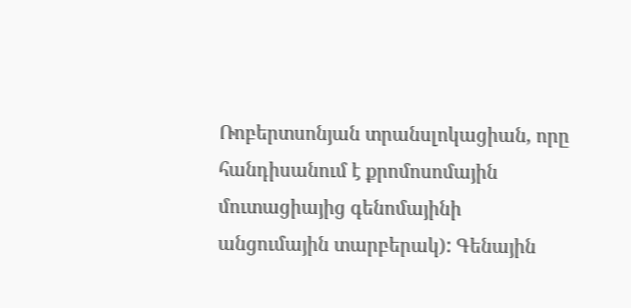Ռոբերտսոնյան տրանսլոկացիան, որը հանդիսանում է քրոմոսոմային մուտացիայից գենոմայինի անցումային տարբերակ): Գենային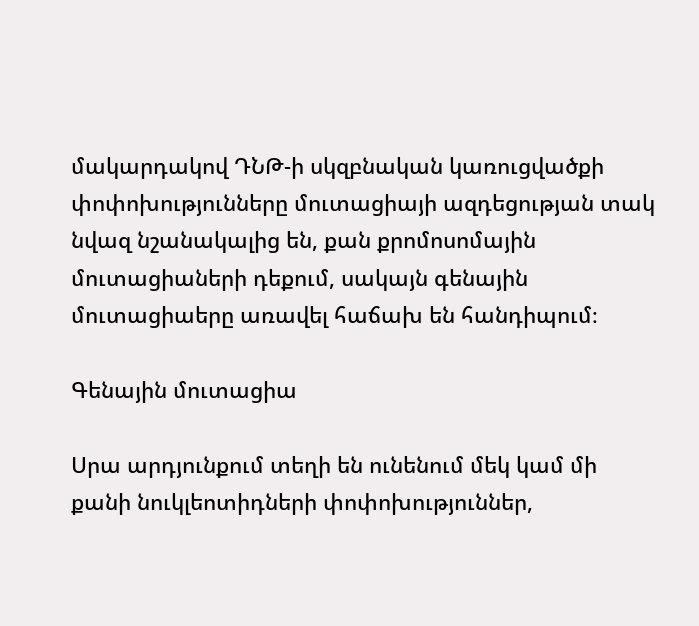մակարդակով ԴՆԹ-ի սկզբնական կառուցվածքի փոփոխությունները մուտացիայի ազդեցության տակ նվազ նշանակալից են, քան քրոմոսոմային մուտացիաների դեքում, սակայն գենային մուտացիաերը առավել հաճախ են հանդիպում։

Գենային մուտացիա

Սրա արդյունքում տեղի են ունենում մեկ կամ մի քանի նուկլեոտիդների փոփոխություններ,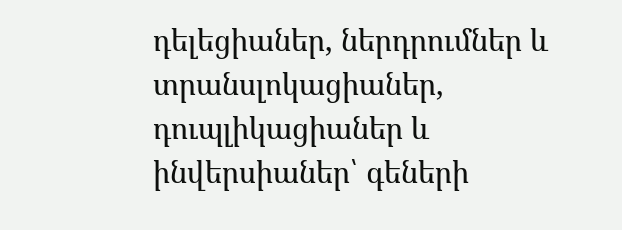դելեցիաներ, ներդրումներ և տրանսլոկացիաներ, դուպլիկացիաներ և ինվերսիաներ՝ գեների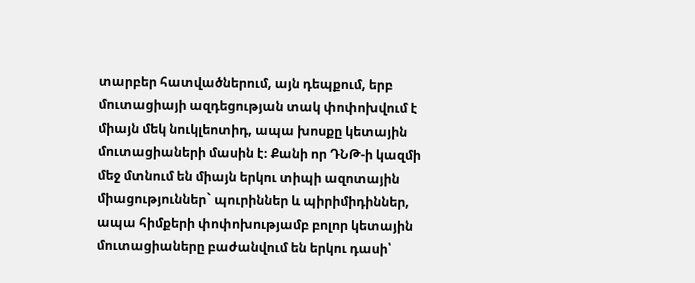տարբեր հատվածներում, այն դեպքում, երբ մուտացիայի ազդեցության տակ փոփոխվում է միայն մեկ նուկլեոտիդ, ապա խոսքը կետային մուտացիաների մասին է։ Քանի որ ԴՆԹ-ի կազմի մեջ մտնում են միայն երկու տիպի ազոտային միացություններ` պուրիններ և պիրիմիդիններ, ապա հիմքերի փոփոխությամբ բոլոր կետային մուտացիաները բաժանվում են երկու դասի՝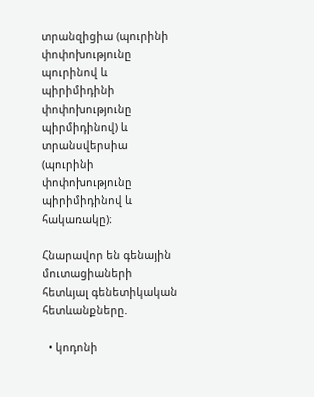տրանզիցիա (պուրինի փոփոխությունը պուրինով և պիրիմիդինի փոփոխությունը պիրմիդինով) և տրանսվերսիա (պուրինի փոփոխությունը պիրիմիդինով և հակառակը)։

Հնարավոր են գենային մուտացիաների հետևյալ գենետիկական հետևանքները.

  • կոդոնի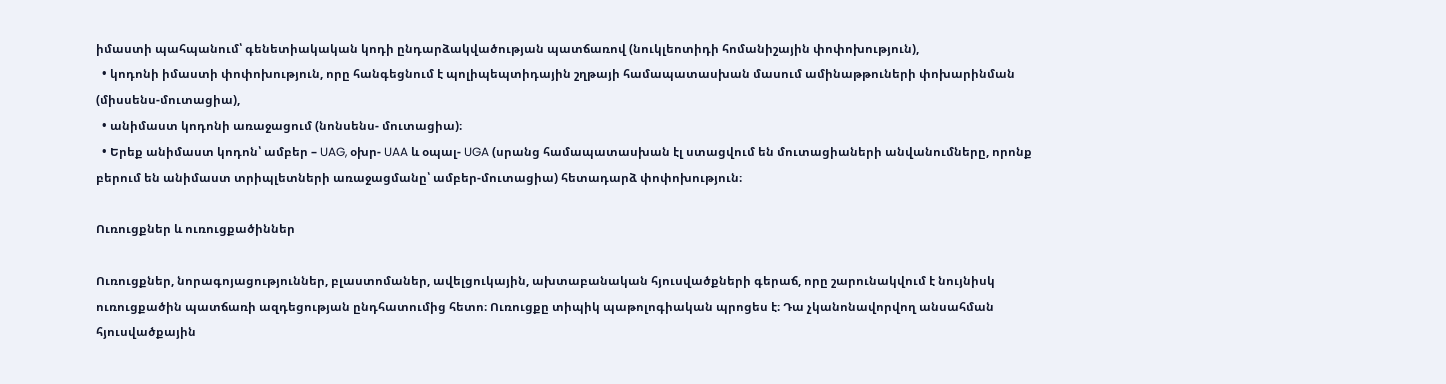իմաստի պահպանում՝ գենետիակական կոդի ընդարձակվածության պատճառով (նուկլեոտիդի հոմանիշային փոփոխություն),
  • կոդոնի իմաստի փոփոխություն, որը հանգեցնում է պոլիպեպտիդային շղթայի համապատասխան մասում ամինաթթուների փոխարինման (միսսենս-մուտացիա),
  • անիմաստ կոդոնի առաջացում (նոնսենս- մուտացիա)։
  • Երեք անիմաստ կոդոն՝ ամբեր – UAG, օխր- UAA և օպալ- UGA (սրանց համապատասխան էլ ստացվում են մուտացիաների անվանումները, որոնք բերում են անիմաստ տրիպլետների առաջացմանը՝ ամբեր-մուտացիա) հետադարձ փոփոխություն։

Ուռուցքներ և ուռուցքածիններ

Ուռուցքներ, նորագոյացություններ, բլաստոմաներ, ավելցուկային, ախտաբանական հյուսվածքների գերաճ, որը շարունակվում է նույնիսկ ուռուցքածին պատճառի ազդեցության ընդհատումից հետո։ Ուռուցքը տիպիկ պաթոլոգիական պրոցես է։ Դա չկանոնավորվող անսահման հյուսվածքային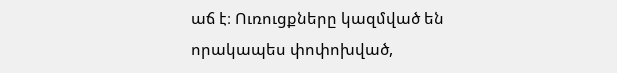աճ է։ Ուռուցքները կազմված են որակապես փոփոխված,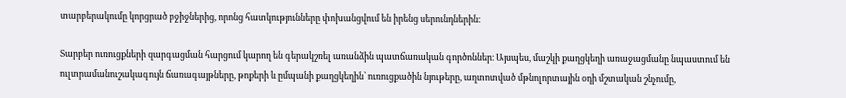տարբերակումը կորցրած բջիջներից, որոնց հատկությունները փոխանցվում են իրենց սերունդներին։

Տարբեր ուռուցքների զարգացման հարցում կարող են գերակշռել առանձին պատճառական գործոններ։ Այսպես, մաշկի քաղցկեղի առաջացմանը նպաստում են ուլտրամանուշակագույն ճառագայթները, թոքերի և ըմպանի քաղցկեղին՝ ուռուցքածին նյութերը, աղտոտված մթնոլորտային օդի մշտական շնչումը,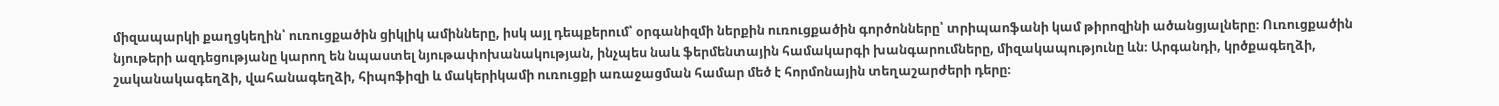միզապարկի քաղցկեղին՝ ուռուցքածին ցիկլիկ ամինները, իսկ այլ դեպքերում՝ օրգանիզմի ներքին ուռուցքածին գործոնները՝ տրիպաոֆանի կամ թիրոզինի ածանցյալները։ Ուռուցքածին նյութերի ազդեցությանը կարող են նպաստել նյութափոխանակության, ինչպես նաև ֆերմենտային համակարգի խանգարումները, միզակապությունը ևն։ Արգանդի, կրծքագեղձի, շականակագեղձի, վահանագեղձի, հիպոֆիզի և մակերիկամի ուռուցքի առաջացման համար մեծ է հորմոնային տեղաշարժերի դերը։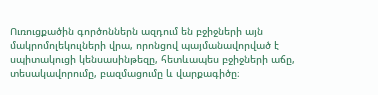Ուռուցքածին գործոններն ազդում են բջիջների այն մակրոմոլեկուլների վրա, որոնցով պայմանավորված է սպիտակուցի կենսասինթեզը, հետևապես բջիջների աճը, տեսակավորումը, բազմացումը և վարքագիծը։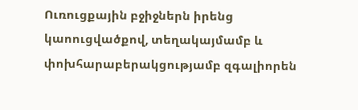Ուռուցքային բջիջներն իրենց կաոուցվածքով, տեղակայմամբ և փոխհարաբերակցությամբ զգալիորեն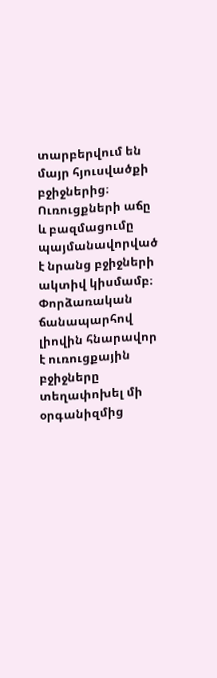տարբերվում են մայր հյուսվածքի բջիջներից։ Ուռուցքների աճը և բազմացումը պայմանավորված է նրանց բջիջների ակտիվ կիսմամբ։ Փորձառական ճանապարհով լիովին հնարավոր է ուռուցքային բջիջները տեղափոխել մի օրգանիզմից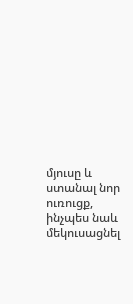մյուսը և ստանալ նոր ուռուցք, ինչպես նաև մեկուսացնել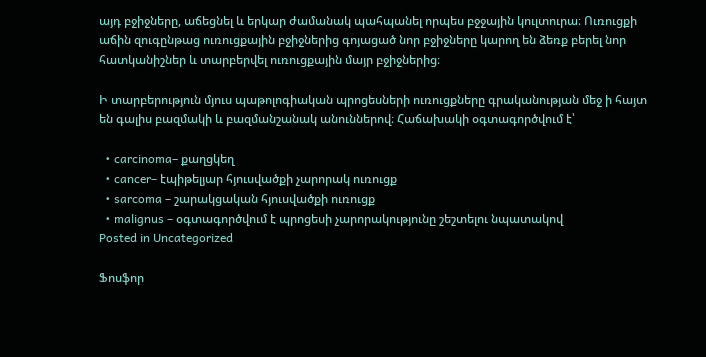այդ բջիջները, աճեցնել և երկար ժամանակ պահպանել որպես բջջային կուլտուրա։ Ուռուցքի աճին զուգընթաց ուռուցքային բջիջներից գոյացած նոր բջիջները կարող են ձեռք բերել նոր հատկանիշներ և տարբերվել ուռուցքային մայր բջիջներից։

Ի տարբերություն մյուս պաթոլոգիական պրոցեսների ուռուցքները գրականության մեջ ի հայտ են գալիս բազմակի և բազմանշանակ անուններով։ Հաճախակի օգտագործվում է՝

  • carcinoma– քաղցկեղ
  • cancer– էպիթելյար հյուսվածքի չարորակ ուռուցք
  • sarcoma – շարակցական հյուսվածքի ուռուցք
  • malignus – օգտագործվում է պրոցեսի չարորակությունը շեշտելու նպատակով
Posted in Uncategorized

Ֆոսֆոր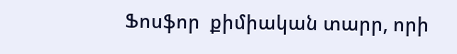Ֆոսֆոր  քիմիական տարր, որի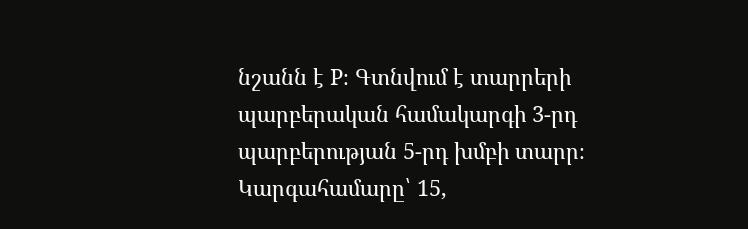նշանն է P։ Գտնվում է տարրերի պարբերական համակարգի 3-րդ պարբերության 5-րդ խմբի տարր։ Կարգահամարը՝ 15,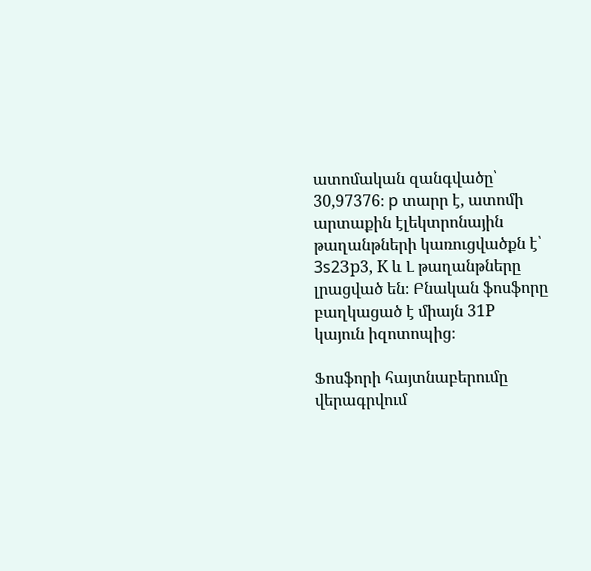ատոմական զանգվածը՝ 30,97376։ p տարր է, ատոմի արտաքին էլեկտրոնային թաղանթների կառուցվածքն է՝ 3s2Зр3, К և Լ թաղանթները լրացված են։ Բնական ֆոսֆորը բաղկացած է միայն 31Р կայուն իզոտոպից։

Ֆոսֆորի հայտնաբերումը վերագրվում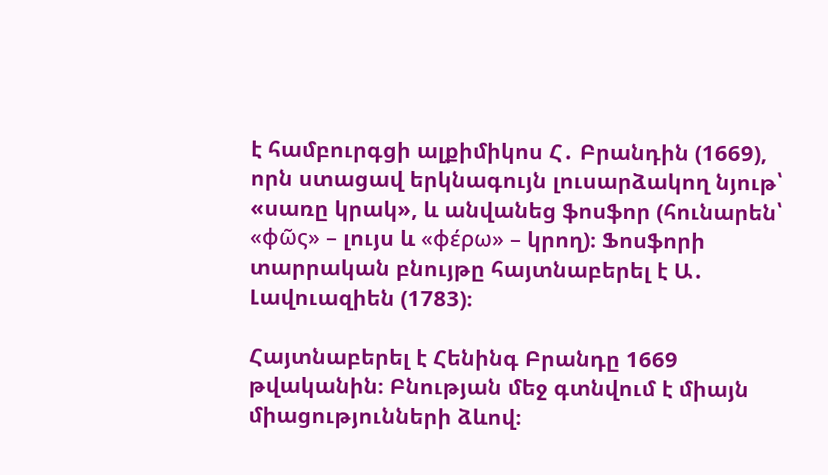է համբուրգցի ալքիմիկոս Հ․ Բրանդին (1669), որն ստացավ երկնագույն լուսարձակող նյութ՝ «սառը կրակ», և անվանեց ֆոսֆոր (հունարեն՝ «φῶς» – լույս և «φέρω» – կրող)։ Ֆոսֆորի տարրական բնույթը հայտնաբերել է Ա․ Լավուազիեն (1783)։

Հայտնաբերել է Հենինգ Բրանդը 1669 թվականին։ Բնության մեջ գտնվում է միայն միացությունների ձևով։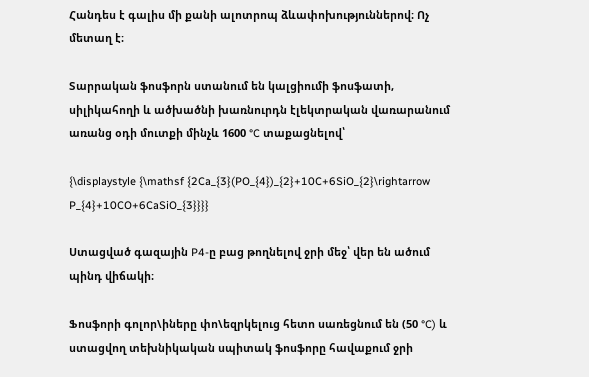Հանդես է գալիս մի քանի ալոտրոպ ձևափոխություններով։ Ոչ մետաղ է։

Տարրական ֆոսֆորն ստանում են կալցիումի ֆոսֆատի, սիլիկահողի և ածխածնի խառնուրդն էլեկտրական վառարանում առանց օդի մուտքի մինչև 1600 °C տաքացնելով՝

{\displaystyle {\mathsf {2Ca_{3}(PO_{4})_{2}+10C+6SiO_{2}\rightarrow P_{4}+10CO+6CaSiO_{3}}}}

Ստացված գազային P4-ը բաց թողնելով ջրի մեջ՝ վեր են ածում պինդ վիճակի։

Ֆոսֆորի գոլոր\իները փո\եզրկելուց հետո սառեցնում են (50 °C) և ստացվող տեխնիկական սպիտակ ֆոսֆորը հավաքում ջրի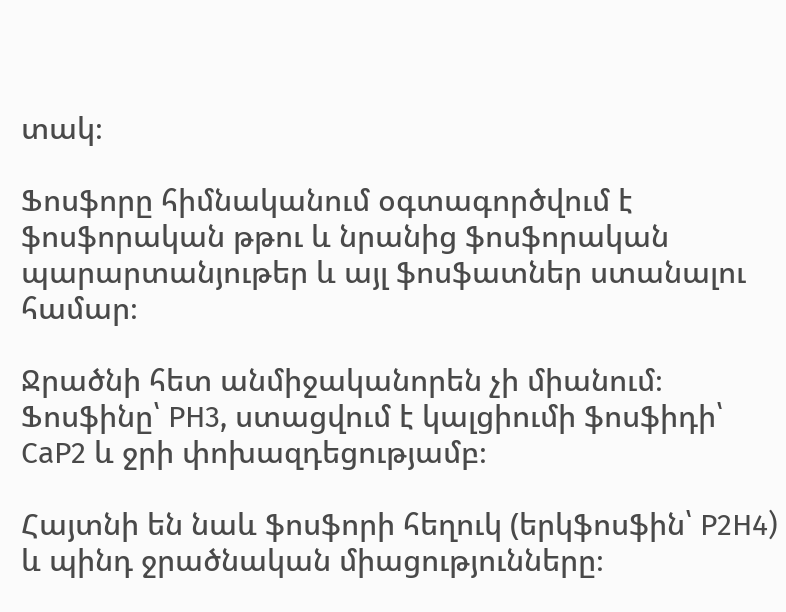տակ։

Ֆոսֆորը հիմնականում օգտագործվում է ֆոսֆորական թթու և նրանից ֆոսֆորական պարարտանյութեր և այլ ֆոսֆատներ ստանալու համար։

Ջրածնի հետ անմիջականորեն չի միանում։ Ֆոսֆինը՝ РН3, ստացվում է կալցիումի ֆոսֆիդի՝ СаР2 և ջրի փոխազդեցությամբ։

Հայտնի են նաև ֆոսֆորի հեղուկ (երկֆոսֆին՝ Р2Н4) և պինդ ջրածնական միացությունները։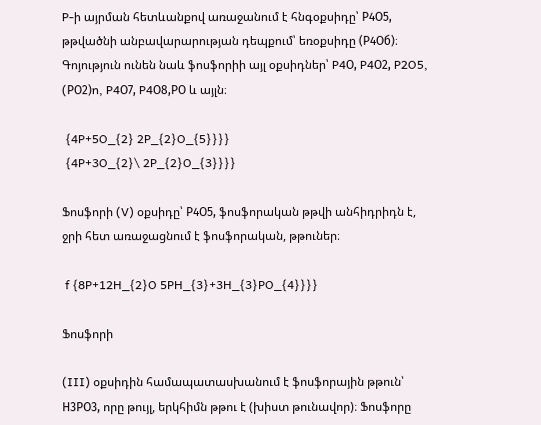P-ի այրման հետևանքով առաջանում է հնգօքսիդը՝ Р4О5, թթվածնի անբավարարության դեպքում՝ եռօքսիդը (Р4Об)։ Գոյություն ունեն նաև ֆոսֆորիի այլ օքսիդներ՝ P4О, P4О2, P2O5, (PО2)n, P4О7, P4О8,PО և այլն։

 {4P+5O_{2} 2P_{2}O_{5}}}}
 {4P+3O_{2}\ 2P_{2}O_{3}}}}

Ֆոսֆորի (V) օքսիդը՝ Р4О5, ֆոսֆորական թթվի անհիդրիդն է, ջրի հետ առաջացնում է ֆոսֆորական, թթուներ։

 f {8P+12H_{2}O 5PH_{3}+3H_{3}PO_{4}}}}

Ֆոսֆորի

(III) օքսիդին համապատասխանում է ֆոսֆորային թթուն՝ Н3РО3, որը թույլ, երկհիմն թթու է (խիստ թունավոր)։ Ֆոսֆորը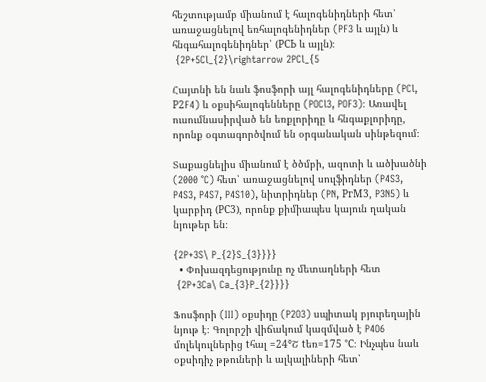հեշտությամբ միանում է հալոգենիդների հետ՝ առաջացնելով եռհալոգենիդներ (PF3 և այլն) և հնգահալոգենիդներ՝ (РСЬ և այլն)։
 {2P+5Cl_{2}\rightarrow 2PCl_{5

Հայտնի են նաև ֆոսֆորի այլ հալոգենիդները (PCl, Р2F4) և օքսիհալոգենները (POCl3, POF3)։ Առավել ուսումնասիրված են եռքլորիդը և հնգաքլորիդը, որոնք օգտագործվում են օրգանական սինթեզում։

Տաքացնելիս միանում է ծծմբի, ազոտի և ածխածնի (2000 °C) հետ՝ առաջացնելով սուլֆիդներ (P4S3, P4S3, P4S7, P4S10), նիտրիդներ (PN, РгМ3, P3N5) և կարբիդ (РС3), որոնք քիմիապես կայուն ղական նյութեր են։

{2P+3S\ P_{2}S_{3}}}}
  • Փոխազդեցությունը ոչ մետաղների հետ
 {2P+3Ca\ Ca_{3}P_{2}}}}

Ֆոսֆորի (III) օքսիդը (P2O3) սպիտակ բյուրեղային նյութ է։ Գոլորշի վիճակում կազմված է P4O6 մոլեկուլներից tհալ =24°Շ tեռ=175 °C։ Ինչպես նաև օքսիդիչ թթուների և ալկալիների հետ՝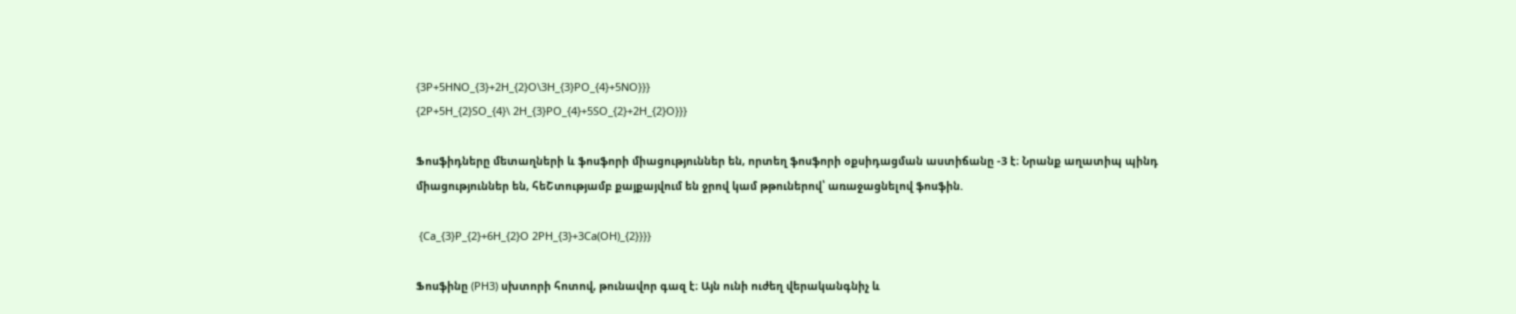{3P+5HNO_{3}+2H_{2}O\3H_{3}PO_{4}+5NO}}}
{2P+5H_{2}SO_{4}\ 2H_{3}PO_{4}+5SO_{2}+2H_{2}O}}}

Ֆոսֆիդները մետաղների և ֆոսֆորի միացություններ են, որտեղ ֆոսֆորի օքսիդացման աստիճանը -3 է։ Նրանք աղատիպ պինդ միացություններ են, հեՇտությամբ քայքայվում են ջրով կամ թթուներով՝ առաջացնելով ֆոսֆին.

 {Ca_{3}P_{2}+6H_{2}O 2PH_{3}+3Ca(OH)_{2}}}}

Ֆոսֆինը (PH3) սխտորի հոտով, թունավոր գազ է։ Այն ունի ուժեղ վերականգնիչ և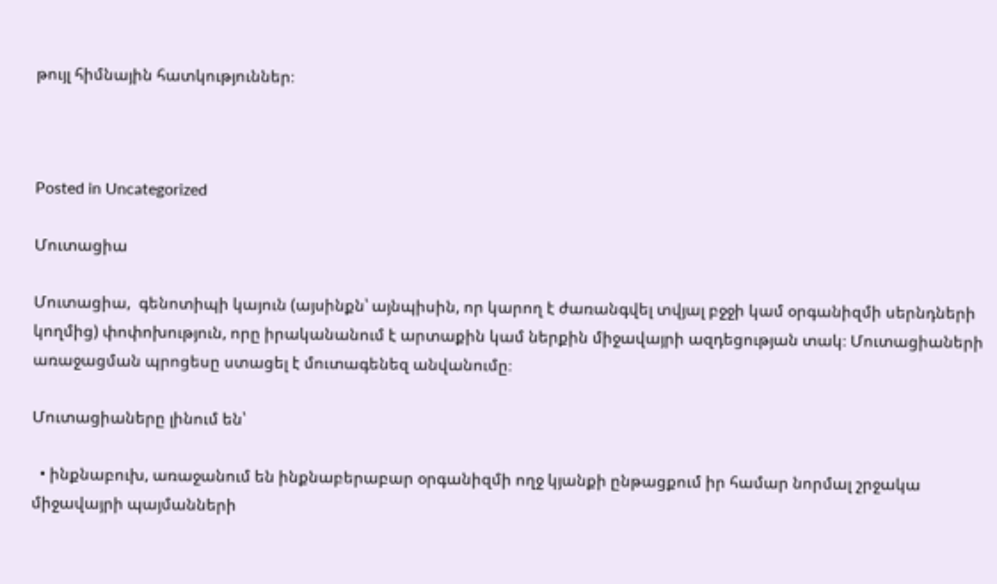թույլ հիմնային հատկություններ։



Posted in Uncategorized

Մուտացիա

Մուտացիա,  գենոտիպի կայուն (այսինքն՝ այնպիսին, որ կարող է ժառանգվել տվյալ բջջի կամ օրգանիզմի սերնդների կողմից) փոփոխություն, որը իրականանում է արտաքին կամ ներքին միջավայրի ազդեցության տակ։ Մուտացիաների առաջացման պրոցեսը ստացել է մուտագենեզ անվանումը։

Մուտացիաները լինում են՝

  • ինքնաբուխ, առաջանում են ինքնաբերաբար օրգանիզմի ողջ կյանքի ընթացքում իր համար նորմալ շրջակա միջավայրի պայմանների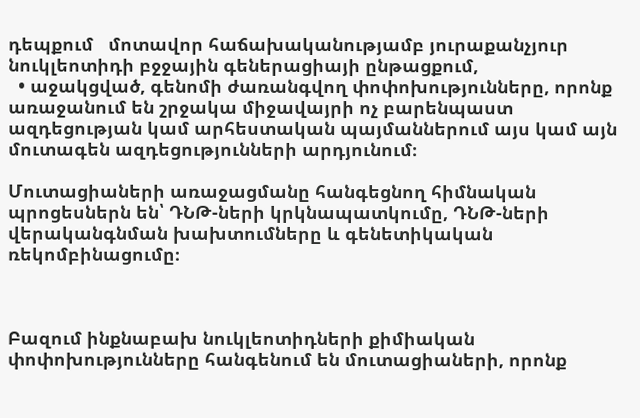դեպքում   մոտավոր հաճախականությամբ յուրաքանչյուր նուկլեոտիդի բջջային գեներացիայի ընթացքում,
  • աջակցված, գենոմի ժառանգվող փոփոխությունները, որոնք առաջանում են շրջակա միջավայրի ոչ բարենպաստ ազդեցության կամ արհեստական պայմաններում այս կամ այն մուտագեն ազդեցությունների արդյունում։

Մուտացիաների առաջացմանը հանգեցնող հիմնական պրոցեսներն են՝ ԴՆԹ-ների կրկնապատկումը, ԴՆԹ-ների վերականգնման խախտումները և գենետիկական ռեկոմբինացումը։



Բազում ինքնաբախ նուկլեոտիդների քիմիական փոփոխությունները հանգենում են մուտացիաների, որոնք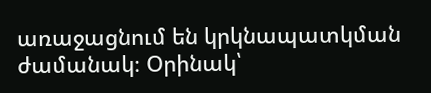առաջացնում են կրկնապատկման ժամանակ։ Օրինակ՝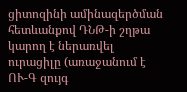ցիտոզինի ամինազերծման հետևանքով ԴՆԹ-ի շղթա կարող է ներառվել ուրացիլը (առաջանում է ՈՒ-Գ զույգ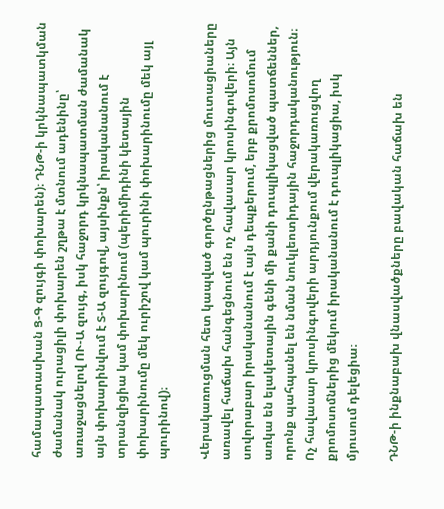համապատասխան Ց-Գ զույգի փոխարեն)։ ԴՆԹ-ի կրկնապատկման ժամանակ ուրացիլի փոխարեն շղթա է մտնում ադենինը՝ առաջացնելով ՈՒ-Ա զույգ, իսկ հաջորդ կրկնապատման ժամանակ այն փոխարինվում է Տ-Ա զույգով, այսինքն՝ իրականանում է տրանզիցիա կամ փոխարինում (պերիմիդինի կետային փոխարինումը մեկ ուրիշով կամ պուրինի փոխարինումը մեկ այլ պուրինով)։

Վերակառուցման հետ կապված գործընթացներից մուտացիաները առավել հաճախ հանգեցնում են ոչ հավասար կրոսինգովերի։ Այն սովորաբար իրականանում է այն դեպքերում, երբ քրոմոսոմում առկա են ելակետային գենի մի քանի դուպլիկացված պատճեններ, որոնք պահպանել են նման նուկլեոտիդային հաջորդականություն։ Ոչ հավասար կրոսինգովերի արդյունքում վերակառուցվող քրոմոսոմներից մեկում իրականանում է դուպլիկացիա, իսկ մյուսում դելեցիա։

ԴՆԹ-ի ինքնաբախ վնասվածքները բավական հաճախ են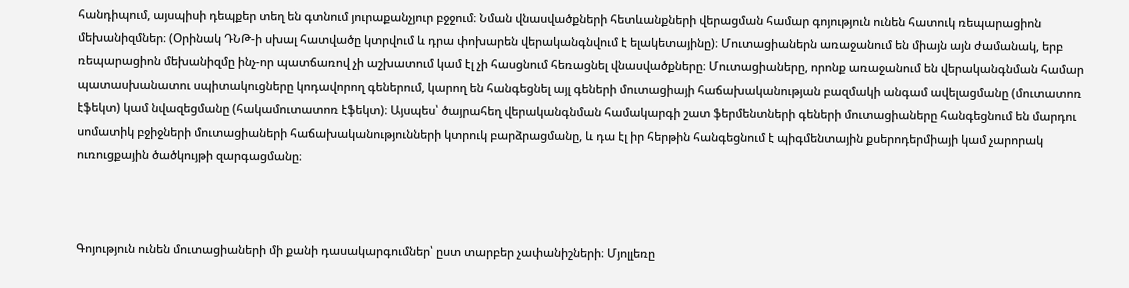հանդիպում, այսպիսի դեպքեր տեղ են գտնում յուրաքանչյուր բջջում։ Նման վնասվածքների հետևանքների վերացման համար գոյություն ունեն հատուկ ռեպարացիոն մեխանիզմներ։ (Օրինակ ԴՆԹ-ի սխալ հատվածը կտրվում և դրա փոխարեն վերականգնվում է ելակետայինը)։ Մուտացիաներն առաջանում են միայն այն ժամանակ, երբ ռեպարացիոն մեխանիզմը ինչ-որ պատճառով չի աշխատում կամ էլ չի հասցնում հեռացնել վնասվածքները։ Մուտացիաները, որոնք առաջանում են վերականգնման համար պատասխանատու սպիտակուցները կոդավորող գեներում, կարող են հանգեցնել այլ գեների մուտացիայի հաճախականության բազմակի անգամ ավելացմանը (մուտատոռ էֆեկտ) կամ նվազեցմանը (հակամուտատոռ էֆեկտ)։ Այսպես՝ ծայրահեղ վերականգնման համակարգի շատ ֆերմենտների գեների մուտացիաները հանգեցնում են մարդու սոմատիկ բջիջների մուտացիաների հաճախականությունների կտրուկ բարձրացմանը, և դա էլ իր հերթին հանգեցնում է պիգմենտային քսերոդերմիայի կամ չարորակ ուռուցքային ծածկույթի զարգացմանը։



Գոյություն ունեն մուտացիաների մի քանի դասակարգումներ՝ ըստ տարբեր չափանիշների։ Մյոլլեռը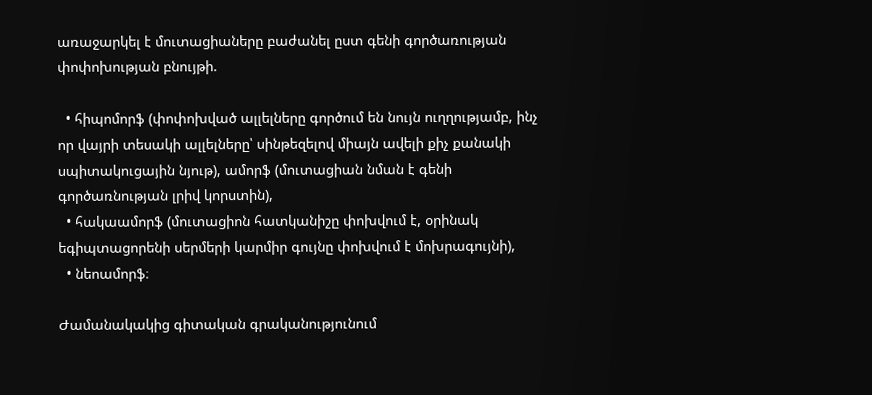առաջարկել է մուտացիաները բաժանել ըստ գենի գործառության փոփոխության բնույթի.

  • հիպոմորֆ (փոփոխված ալլելները գործում են նույն ուղղությամբ, ինչ որ վայրի տեսակի ալլելները՝ սինթեզելով միայն ավելի քիչ քանակի սպիտակուցային նյութ), ամորֆ (մուտացիան նման է գենի գործառնության լրիվ կորստին),
  • հակաամորֆ (մուտացիոն հատկանիշը փոխվում է, օրինակ եգիպտացորենի սերմերի կարմիր գույնը փոխվում է մոխրագույնի),
  • նեոամորֆ։

Ժամանակակից գիտական գրականությունում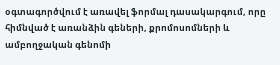օգտագործվում է առավել ֆորմալ դասակարգում, որը հիմնված է առանձին գեների, քրոմոսոմների և ամբողջական գենոմի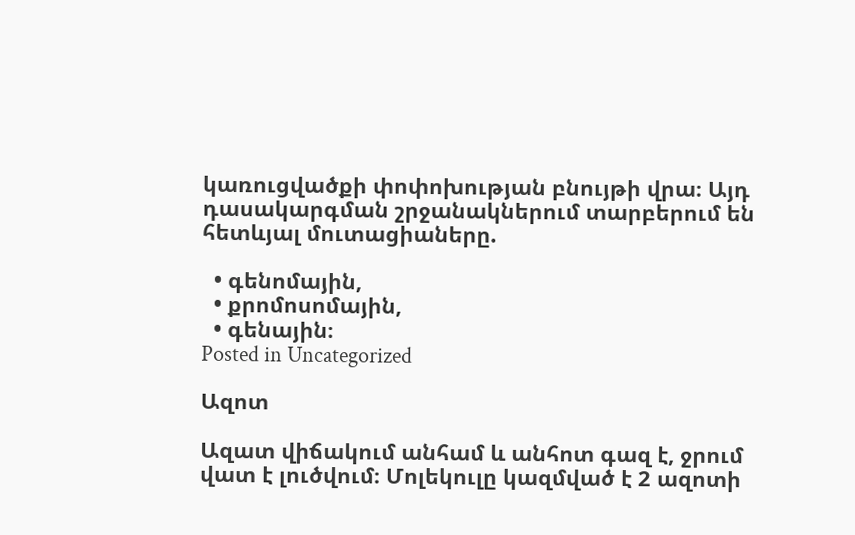կառուցվածքի փոփոխության բնույթի վրա։ Այդ դասակարգման շրջանակներում տարբերում են հետևյալ մուտացիաները.

  • գենոմային,
  • քրոմոսոմային,
  • գենային։
Posted in Uncategorized

Ազոտ

Ազատ վիճակում անհամ և անհոտ գազ է, ջրում վատ է լուծվում։ Մոլեկուլը կազմված է 2 ազոտի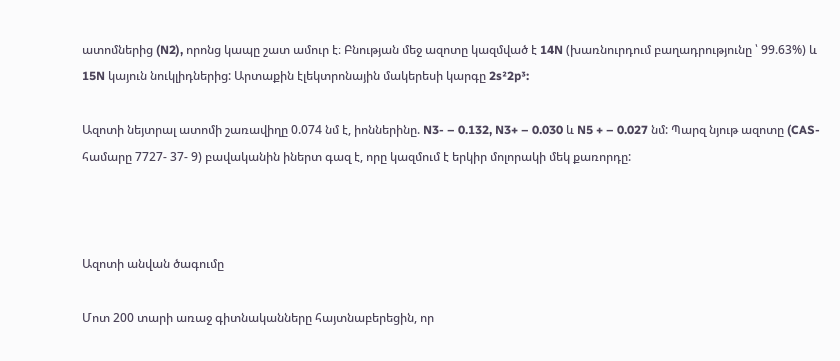ատոմներից (N2), որոնց կապը շատ ամուր է։ Բնության մեջ ազոտը կազմված է 14N (խառնուրդում բաղադրությունը ՝ 99.63%) և 15N կայուն նուկլիդներից: Արտաքին էլեկտրոնային մակերեսի կարգը 2s²2p³:

Ազոտի նեյտրալ ատոմի շառավիղը 0.074 նմ է, իոններինը. N3- – 0.132, N3+ – 0.030 և N5 + – 0.027 նմ: Պարզ նյութ ազոտը (CAS- համարը 7727- 37- 9) բավականին իներտ գազ է, որը կազմում է երկիր մոլորակի մեկ քառորդը:



Ազոտի անվան ծագումը

Մոտ 200 տարի առաջ գիտնականները հայտնաբերեցին, որ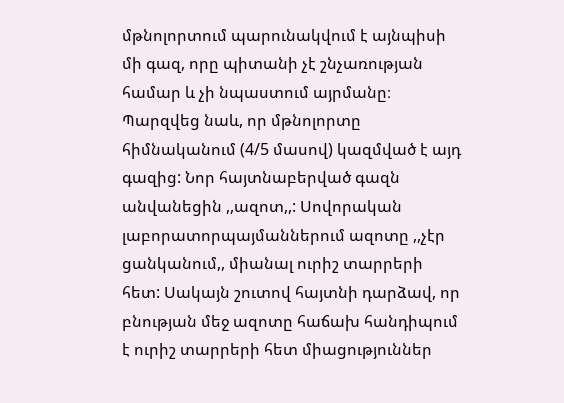մթնոլորտում պարունակվում է այնպիսի մի գազ, որը պիտանի չէ շնչառության համար և չի նպաստում այրմանը։ Պարզվեց նաև, որ մթնոլորտը հիմնականում (4/5 մասով) կազմված է այդ գազից: Նոր հայտնաբերված գազն անվանեցին ,,ազոտ,,: Սովորական լաբորատորպայմաններում ազոտը ,,չէր ցանկանում,, միանալ ուրիշ տարրերի հետ: Սակայն շուտով հայտնի դարձավ, որ բնության մեջ ազոտը հաճախ հանդիպում է ուրիշ տարրերի հետ միացություններ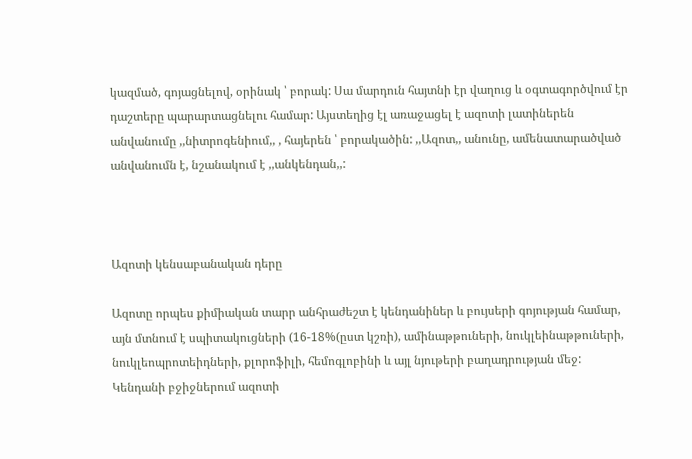կազմած, գոյացնելով, օրինակ ՝ բորակ: Սա մարդուն հայտնի էր վաղուց և օգտագործվում էր դաշտերը պարարտացնելու համար: Այստեղից էլ առաջացել է ազոտի լատիներեն անվանումը ,,նիտրոգենիում,, , հայերեն ՝ բորակածին: ,,Ազոտ,, անունը, ամենատարածված անվանումն է, նշանակում է ,,անկենդան,,:



Ազոտի կենսաբանական դերը

Ազոտը որպես քիմիական տարր անհրաժեշտ է կենդանիներ և բույսերի գոյության համար, այն մտնում է սպիտակուցների (16-18%(ըստ կշռի), ամինաթթուների, նուկլեինաթթուների, նուկլեոպրոտեիդների, քլորոֆիլի, հեմոգլոբինի և այլ նյութերի բաղադրության մեջ: Կենդանի բջիջներում ազոտի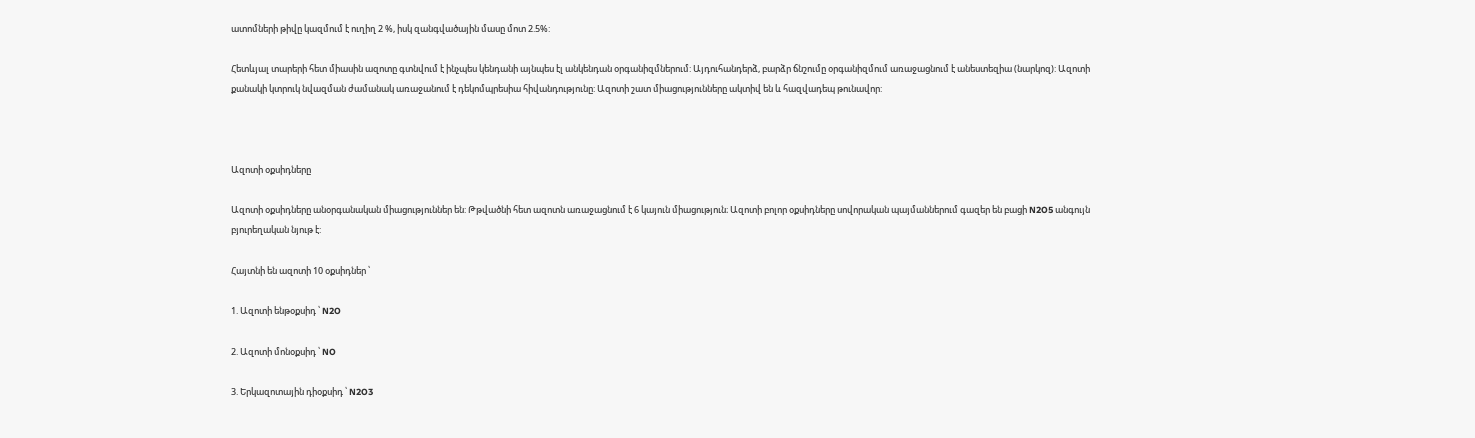ատոմների թիվը կազմում է ուղիղ 2 %, իսկ զանգվածային մասը մոտ 2.5%:

Հետևյալ տարերի հետ միասին ազոտը գտնվում է ինչպես կենդանի այնպես էլ անկենդան օրգանիզմներում: Այդուհանդերձ, բարձր ճնշումը օրգանիզմում առաջացնում է անեստեզիա (նարկոզ): Ազոտի քանակի կտրուկ նվազման ժամանակ առաջանում է դեկոմպրեսիա հիվանդությունը: Ազոտի շատ միացությունները ակտիվ են և հազվադեպ թունավոր:



Ազոտի օքսիդները

Ազոտի օքսիդները անօրգանական միացություններ են: Թթվածնի հետ ազոտն առաջացնում է 6 կայուն միացություն։ Ազոտի բոլոր օքսիդները սովորական պայմաններում գազեր են բացի N2O5 անգույն բյուրեղական նյութ է:

Հայտնի են ազոտի 10 օքսիդներ ՝

1. Ազոտի ենթօքսիդ ՝ N2O

2. Ազոտի մոնօքսիդ ՝ NO

3. Երկազոտային դիօքսիդ ՝ N2O3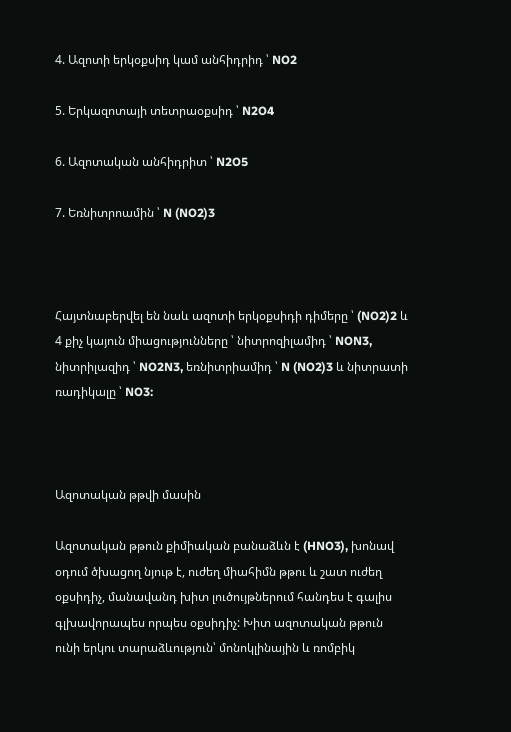4. Ազոտի երկօքսիդ կամ անհիդրիդ ՝ NO2

5. Երկազոտայի տետրաօքսիդ ՝ N2O4

6. Ազոտական անհիդրիտ ՝ N2O5

7. Եռնիտրոամին ՝ N (NO2)3



Հայտնաբերվել են նաև ազոտի երկօքսիդի դիմերը ՝ (NO2)2 և 4 քիչ կայուն միացությունները ՝ նիտրոզիլամիդ ՝ NON3, նիտրիլազիդ ՝ NO2N3, եռնիտրիամիդ ՝ N (NO2)3 և նիտրատի ռադիկալը ՝ NO3:



Ազոտական թթվի մասին

Ազոտական թթուն քիմիական բանաձևն է (HNO3), խոնավ օդում ծխացող նյութ է, ուժեղ միահիմն թթու և շատ ուժեղ օքսիդիչ, մանավանդ խիտ լուծույթներում հանդես է գալիս գլխավորապես որպես օքսիդիչ: Խիտ ազոտական թթուն ունի երկու տարաձևություն՝ մոնոկլինային և ռոմբիկ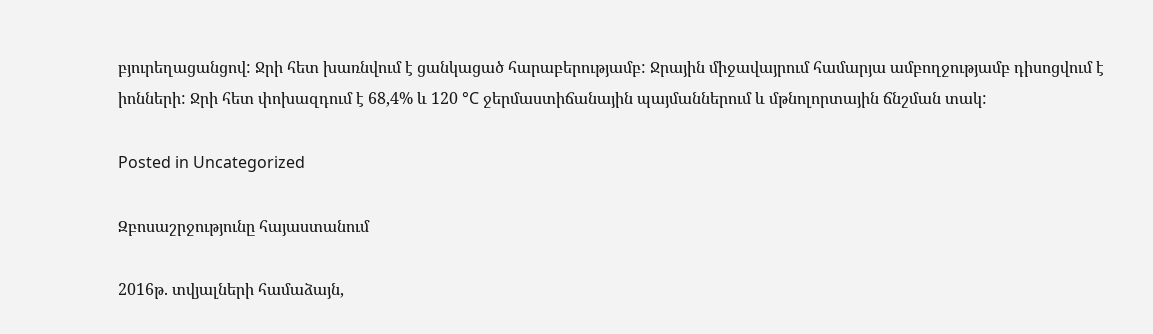բյուրեղացանցով: Ջրի հետ խառնվում է ցանկացած հարաբերությամբ: Ջրային միջավայրում համարյա ամբողջությամբ դիսոցվում է իոնների: Ջրի հետ փոխազդում է 68,4% և 120 °C ջերմաստիճանային պայմաններում և մթնոլորտային ճնշման տակ:

Posted in Uncategorized

Զբոսաշրջությունը հայաստանում

2016թ. տվյալների համաձայն,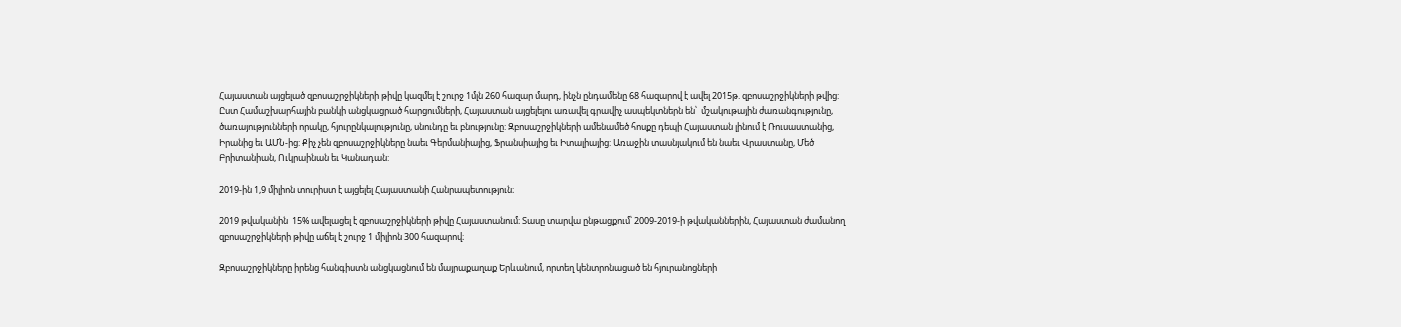Հայաստան այցելած զբոսաշրջիկների թիվը կազմել է շուրջ 1մլն 260 հազար մարդ, ինչն ընդամենը 68 հազարով է ավել 2015թ. զբոսաշրջիկների թվից: Ըստ Համաշխարհային բանկի անցկացրած հարցումների, Հայաստան այցելելու առավել գրավիչ ասպեկտներն են՝  մշակութային ժառանգությունը, ծառայությունների որակը, հյուրընկալությունը, սնունդը եւ բնությունը: Զբոսաշրջիկների ամենամեծ հոսքը դեպի Հայաստան լինում է Ռուսաստանից, Իրանից եւ ԱՄՆ-ից: Քիչ չեն զբոսաշրջիկները նաեւ Գերմանիայից, Ֆրանսիայից եւ Իտալիայից: Առաջին տասնյակում են նաեւ Վրաստանը, Մեծ Բրիտանիան, Ուկրաինան եւ Կանադան:

2019-ին 1,9 միլիոն տուրիստ է այցելել Հայաստանի Հանրապետություն։

2019 թվականին  15% ավելացել է զբոսաշրջիկների թիվը Հայաստանում։ Տասը տարվա ընթացքում՝ 2009-2019-ի թվականներին, Հայաստան ժամանող զբոսաշրջիկների թիվը աճել է շուրջ 1 միլիոն 300 հազարով։

Զբոսաշրջիկները իրենց հանգիստն անցկացնում են մայրաքաղաք Երևանում, որտեղ կենտրոնացած են հյուրանոցների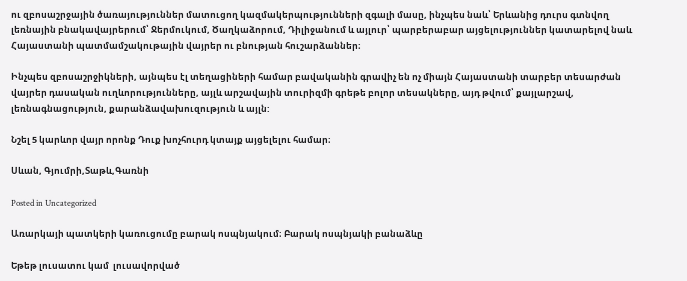ու զբոսաշրջային ծառայություններ մատուցող կազմակերպությունների զգալի մասը, ինչպես նաև՝ Երևանից դուրս գտնվող լեռնային բնակավայրերում՝ Ջերմուկում, Ծաղկաձորում, Դիլիջանում և այլուր՝ պարբերաբար այցելություններ կատարելով նաև Հայաստանի պատմամշակութային վայրեր ու բնության հուշարձաններ։

Ինչպես զբոսաշրջիկների, այնպես էլ տեղացիների համար բավականին գրավիչ են ոչ միայն Հայաստանի տարբեր տեսարժան վայրեր դասական ուղևորությունները, այլև արշավային տուրիզմի գրեթե բոլոր տեսակները, այդ թվում՝ քայլարշավ, լեռնագնացություն, քարանձավախուզություն և այլն:

Նշել 5 կարևոր վայր որոնք Դուք խոչհուրդ կտայք այցելելու համար։

Սևան, Գյումրի,Տաթև,Գառնի

Posted in Uncategorized

Առարկայի պատկերի կառուցումը բարակ ոսպնյակում։ Բարակ ոսպնյակի բանաձևը

Եթեթ լուսատու կամ  լուսավորված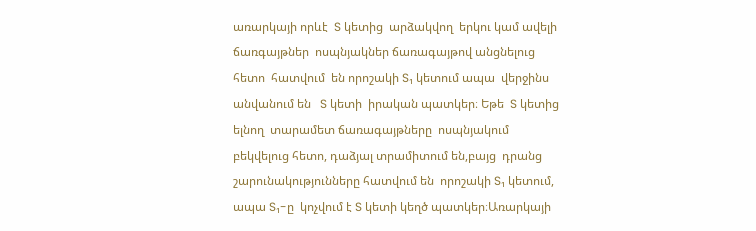առարկայի որևէ  S կետից  արձակվող  երկու կամ ավելի ճառգայթներ  ոսպնյակներ ճառագայթով անցնելուց հետո  հատվում  են որոշակի S₁ կետում ապա  վերջինս անվանում են   S կետի  իրական պատկեր։ Եթե  S կետից ելնող  տարամետ ճառագայթները  ոսպնյակում բեկվելուց հետո, դաձյալ տրամիտում են,բայց  դրանց շարունակությունները հատվում են  որոշակի S₁ կետում, ապա S₁-ը  կոչվում է S կետի կեղծ պատկեր։Առարկայի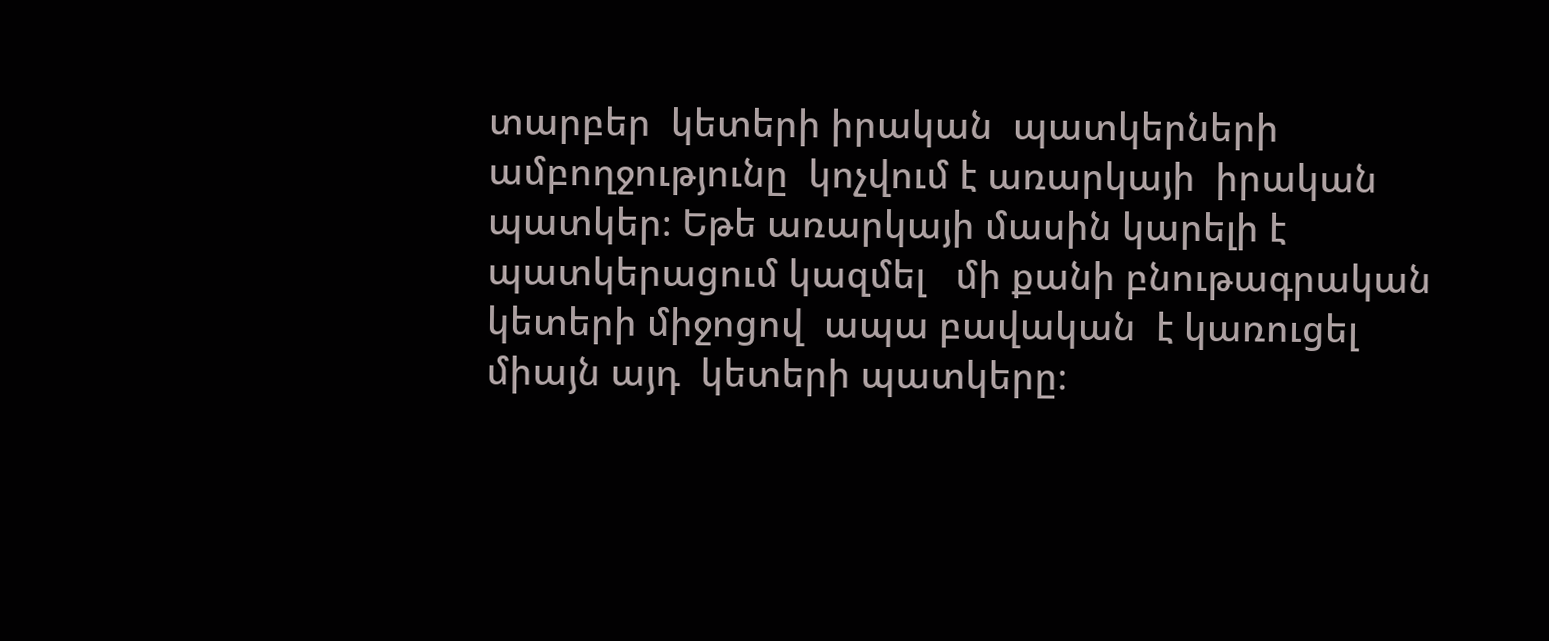տարբեր  կետերի իրական  պատկերների ամբողջությունը  կոչվում է առարկայի  իրական պատկեր։ Եթե առարկայի մասին կարելի է  պատկերացում կազմել   մի քանի բնութագրական կետերի միջոցով  ապա բավական  է կառուցել միայն այդ  կետերի պատկերը։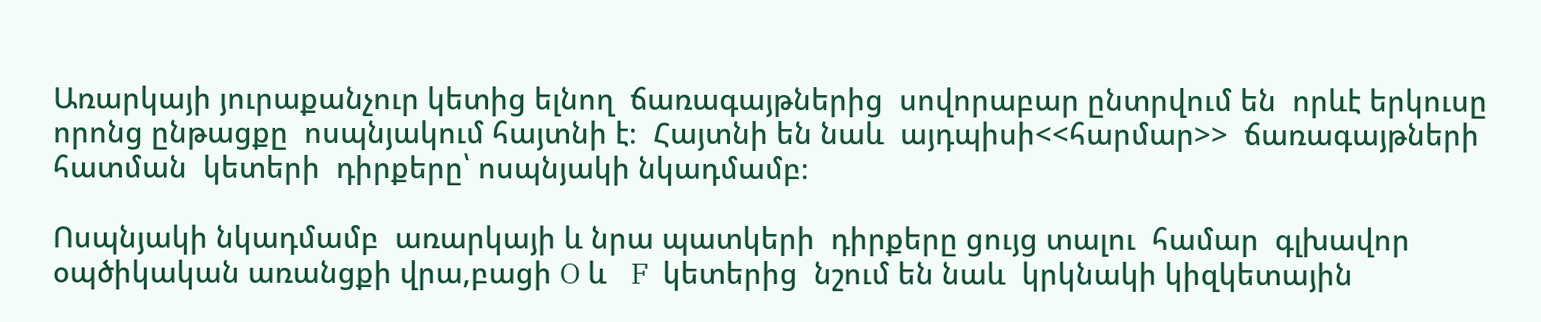Առարկայի յուրաքանչուր կետից ելնող  ճառագայթներից  սովորաբար ընտրվում են  որևէ երկուսը  որոնց ընթացքը  ոսպնյակում հայտնի է։  Հայտնի են նաև  այդպիսի<<հարմար>>  ճառագայթների  հատման  կետերի  դիրքերը՝ ոսպնյակի նկադմամբ։

Ոսպնյակի նկադմամբ  առարկայի և նրա պատկերի  դիրքերը ցույց տալու  համար  գլխավոր օպծիկական առանցքի վրա,բացի O և   F  կետերից  նշում են նաև  կրկնակի կիզկետային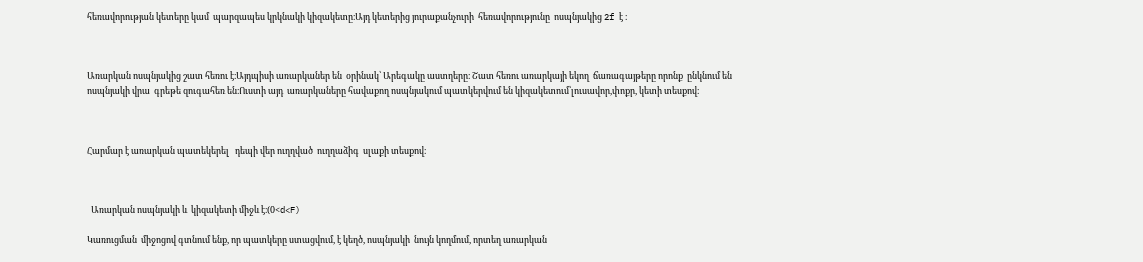հեռավորության կետերը կամ  պարզապես կրկնակի կիզակետը։Այդ կետերից յուրաքանչուրի  հեռավորությունը  ոսպնյակից 2f է ։



Առարկան ոսպնյակից շատ հեռու է։Այդպիսի առարկաներ են  օրինակ՝ Արեգակը աստղերը։ Շատ հեռու առարկայի եկող  ճառագայթերը որոնք  ընկնում են   ոսպնյակի վրա  գրեթե զուգահեռ են։Ուստի այդ  առարկաները հավաքող ոսպնյակում պատկերվում են կիզակետում՝լուսավոր,փոքր, կետի տեսքով։



Հարմար է առարկան պատեկերել   դեպի վեր ուղղված  ուղղաձիգ  սլաքի տեսքով։



  Առարկան ոսպնյակի և  կիզակետի միջև է։(0<d<F)

Կառուցման  միջոցով գտնում ենք, որ պատկերը ստացվում, է կեղծ, ոսպնյակի  նույն կողմում, որտեղ առարկան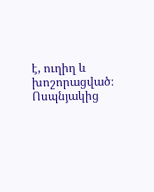է, ուղիղ և խոշորացված։ Ոսպնյակից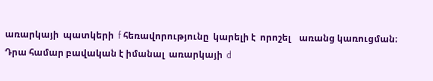առարկայի  պատկերի  f հեռավորությունը  կարելի է  որոշել    առանց կառուցման։  Դրա համար բավական է իմանալ  առարկայի  d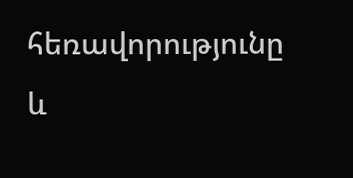հեռավորությունը  և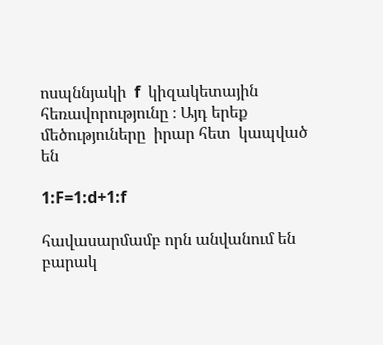ոսպննյակի  f  կիզակետային  հեռավորությունը ։ Այդ երեք մեծություները  իրար հետ  կապված  են

1:F=1:d+1:f

հավասարմամբ որն անվանում են  բարակ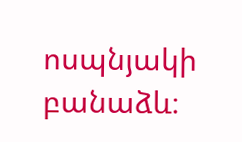ոսպնյակի բանաձև։